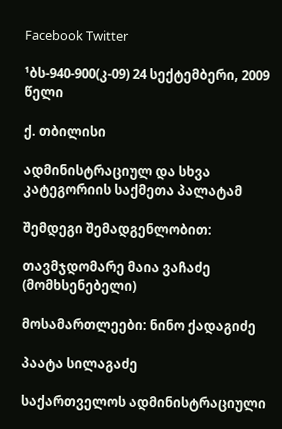Facebook Twitter

¹ბს-940-900(კ-09) 24 სექტემბერი, 2009 წელი

ქ. თბილისი

ადმინისტრაციულ და სხვა კატეგორიის საქმეთა პალატამ

შემდეგი შემადგენლობით:

თავმჯდომარე მაია ვაჩაძე (მომხსენებელი)

მოსამართლეები: ნინო ქადაგიძე

პაატა სილაგაძე

საქართველოს ადმინისტრაციული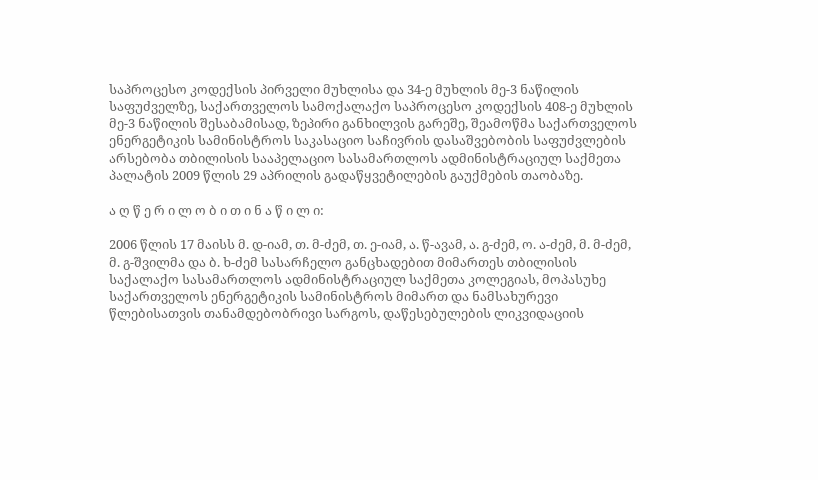საპროცესო კოდექსის პირველი მუხლისა და 34-ე მუხლის მე-3 ნაწილის საფუძველზე, საქართველოს სამოქალაქო საპროცესო კოდექსის 408-ე მუხლის მე-3 ნაწილის შესაბამისად, ზეპირი განხილვის გარეშე, შეამოწმა საქართველოს ენერგეტიკის სამინისტროს საკასაციო საჩივრის დასაშვებობის საფუძვლების არსებობა თბილისის სააპელაციო სასამართლოს ადმინისტრაციულ საქმეთა პალატის 2009 წლის 29 აპრილის გადაწყვეტილების გაუქმების თაობაზე.

ა ღ წ ე რ ი ლ ო ბ ი თ ი ნ ა წ ი ლ ი:

2006 წლის 17 მაისს მ. დ-იამ, თ. მ-ძემ, თ. ე-იამ, ა. წ-ავამ, ა. გ-ძემ, ო. ა-ძემ, მ. მ-ძემ, მ. გ-შვილმა და ბ. ხ-ძემ სასარჩელო განცხადებით მიმართეს თბილისის საქალაქო სასამართლოს ადმინისტრაციულ საქმეთა კოლეგიას, მოპასუხე საქართველოს ენერგეტიკის სამინისტროს მიმართ და ნამსახურევი წლებისათვის თანამდებობრივი სარგოს, დაწესებულების ლიკვიდაციის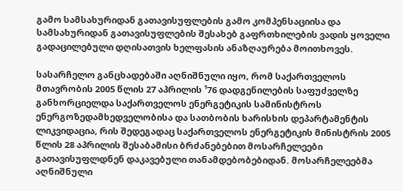გამო სამსახურიდან გათავისუფლების გამო კომპენსაციისა და სამსახურიდან გათავისუფლების შესახებ გაფრთხილების ვადის ყოველი გადაცილებული დღისათვის ხელფასის ანაზღაურება მოითხოვეს.

სასარჩელო განცხადებაში აღნიშნული იყო, რომ საქართველოს მთავრობის 2005 წლის 27 აპრილის ¹76 დადგენილების საფუძველზე განხორციელდა საქართველოს ენერგეტიკის სამინისტროს ენერგოზედამხედველობისა და სათბობის ხარისხის დეპარტამენტის ლიკვიდაცია, რის შედეგადაც საქართველოს ენერგეტიკის მინისტრის 2005 წლის 28 აპრილის შესაბამისი ბრძანებებით მოსარჩელეები გათავისუფლდნენ დაკავებული თანამდებობებიდან. მოსარჩელეებმა აღნიშნული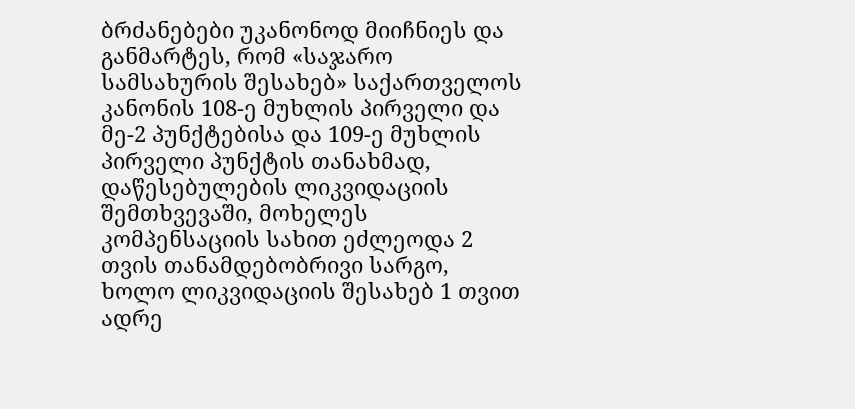ბრძანებები უკანონოდ მიიჩნიეს და განმარტეს, რომ «საჯარო სამსახურის შესახებ» საქართველოს კანონის 108-ე მუხლის პირველი და მე-2 პუნქტებისა და 109-ე მუხლის პირველი პუნქტის თანახმად, დაწესებულების ლიკვიდაციის შემთხვევაში, მოხელეს კომპენსაციის სახით ეძლეოდა 2 თვის თანამდებობრივი სარგო, ხოლო ლიკვიდაციის შესახებ 1 თვით ადრე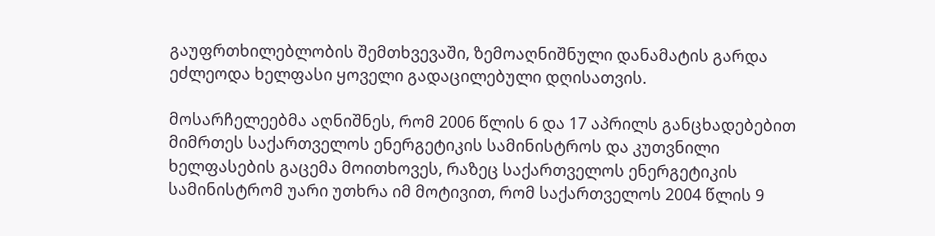გაუფრთხილებლობის შემთხვევაში, ზემოაღნიშნული დანამატის გარდა ეძლეოდა ხელფასი ყოველი გადაცილებული დღისათვის.

მოსარჩელეებმა აღნიშნეს, რომ 2006 წლის 6 და 17 აპრილს განცხადებებით მიმრთეს საქართველოს ენერგეტიკის სამინისტროს და კუთვნილი ხელფასების გაცემა მოითხოვეს, რაზეც საქართველოს ენერგეტიკის სამინისტრომ უარი უთხრა იმ მოტივით, რომ საქართველოს 2004 წლის 9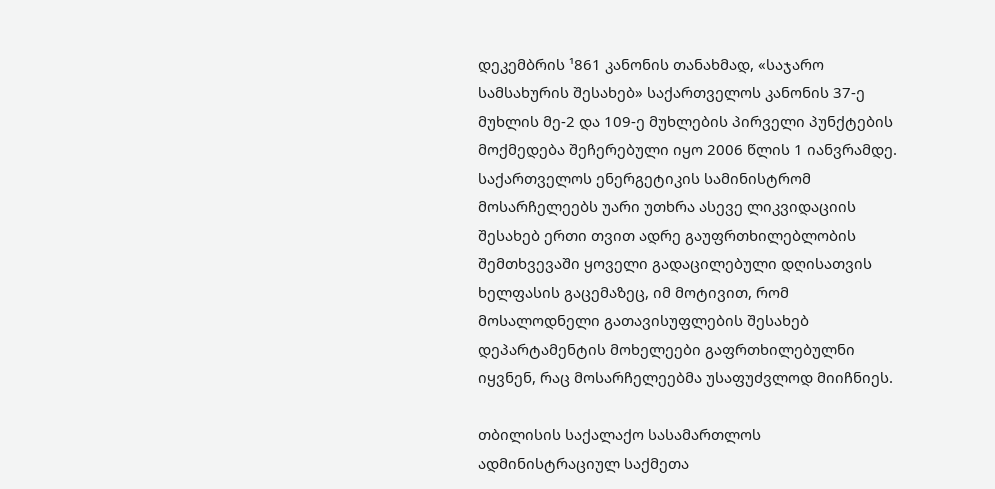დეკემბრის ¹861 კანონის თანახმად, «საჯარო სამსახურის შესახებ» საქართველოს კანონის 37-ე მუხლის მე-2 და 109-ე მუხლების პირველი პუნქტების მოქმედება შეჩერებული იყო 2006 წლის 1 იანვრამდე. საქართველოს ენერგეტიკის სამინისტრომ მოსარჩელეებს უარი უთხრა ასევე ლიკვიდაციის შესახებ ერთი თვით ადრე გაუფრთხილებლობის შემთხვევაში ყოველი გადაცილებული დღისათვის ხელფასის გაცემაზეც, იმ მოტივით, რომ მოსალოდნელი გათავისუფლების შესახებ დეპარტამენტის მოხელეები გაფრთხილებულნი იყვნენ, რაც მოსარჩელეებმა უსაფუძვლოდ მიიჩნიეს.

თბილისის საქალაქო სასამართლოს ადმინისტრაციულ საქმეთა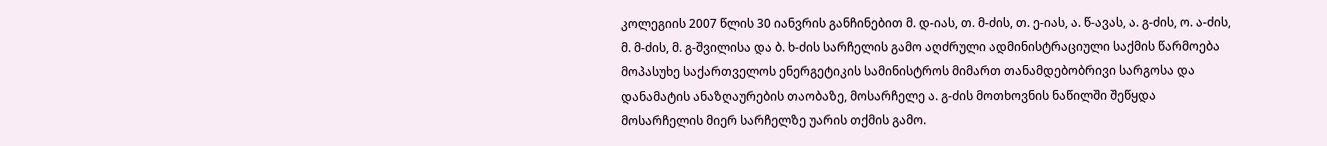კოლეგიის 2007 წლის 30 იანვრის განჩინებით მ. დ-იას, თ. მ-ძის, თ. ე-იას, ა. წ-ავას, ა. გ-ძის, ო. ა-ძის, მ. მ-ძის, მ. გ-შვილისა და ბ. ხ-ძის სარჩელის გამო აღძრული ადმინისტრაციული საქმის წარმოება მოპასუხე საქართველოს ენერგეტიკის სამინისტროს მიმართ თანამდებობრივი სარგოსა და დანამატის ანაზღაურების თაობაზე, მოსარჩელე ა. გ-ძის მოთხოვნის ნაწილში შეწყდა მოსარჩელის მიერ სარჩელზე უარის თქმის გამო.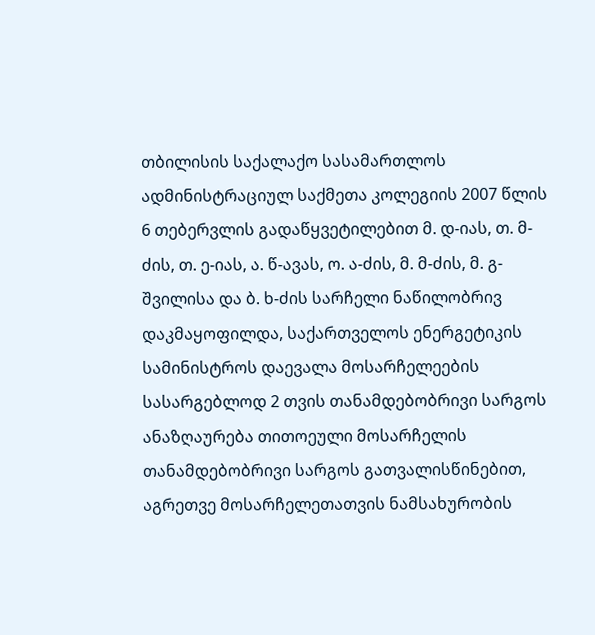თბილისის საქალაქო სასამართლოს ადმინისტრაციულ საქმეთა კოლეგიის 2007 წლის 6 თებერვლის გადაწყვეტილებით მ. დ-იას, თ. მ-ძის, თ. ე-იას, ა. წ-ავას, ო. ა-ძის, მ. მ-ძის, მ. გ-შვილისა და ბ. ხ-ძის სარჩელი ნაწილობრივ დაკმაყოფილდა, საქართველოს ენერგეტიკის სამინისტროს დაევალა მოსარჩელეების სასარგებლოდ 2 თვის თანამდებობრივი სარგოს ანაზღაურება თითოეული მოსარჩელის თანამდებობრივი სარგოს გათვალისწინებით, აგრეთვე მოსარჩელეთათვის ნამსახურობის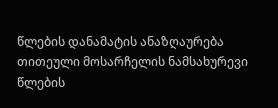წლების დანამატის ანაზღაურება თითეული მოსარჩელის ნამსახურევი წლების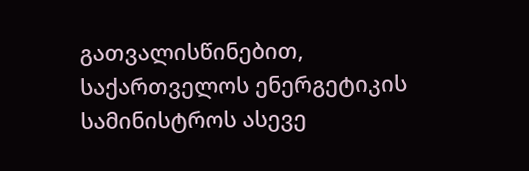გათვალისწინებით, საქართველოს ენერგეტიკის სამინისტროს ასევე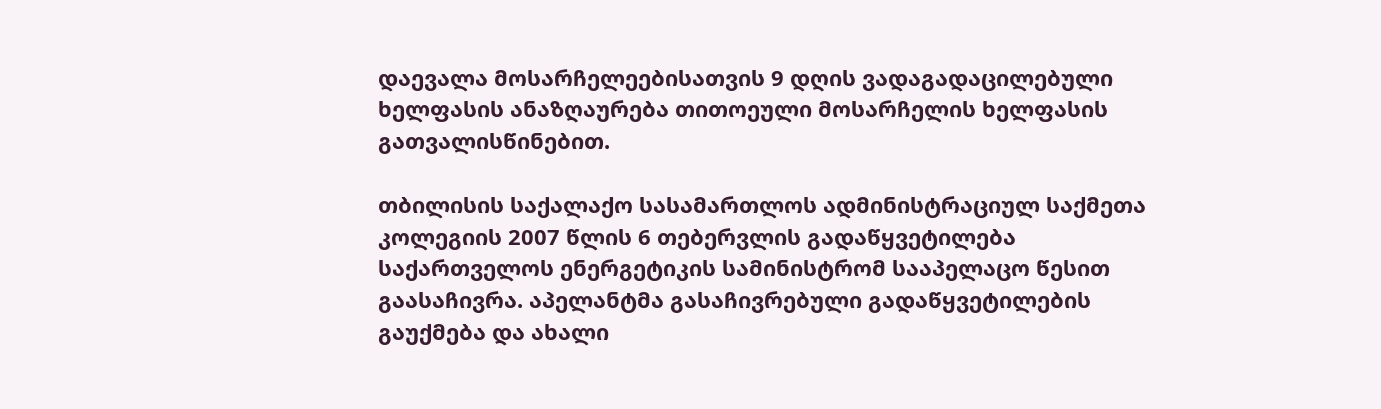დაევალა მოსარჩელეებისათვის 9 დღის ვადაგადაცილებული ხელფასის ანაზღაურება თითოეული მოსარჩელის ხელფასის გათვალისწინებით.

თბილისის საქალაქო სასამართლოს ადმინისტრაციულ საქმეთა კოლეგიის 2007 წლის 6 თებერვლის გადაწყვეტილება საქართველოს ენერგეტიკის სამინისტრომ სააპელაცო წესით გაასაჩივრა. აპელანტმა გასაჩივრებული გადაწყვეტილების გაუქმება და ახალი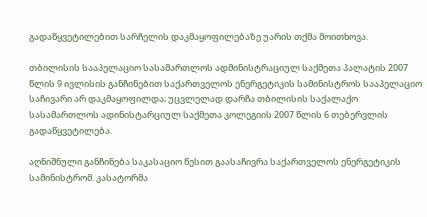გადაწყვეტილებით სარჩელის დაკმაყოფილებაზე უარის თქმა მოითხოვა.

თბილისის სააპელაციო სასამართლოს ადმინისტრაციულ საქმეთა პალატის 2007 წლის 9 ივლისის განჩინებით საქართველოს ენერგეტიკის სამინისტროს სააპელაციო საჩივარი არ დაკმაყოფილდა; უცვლელად დარჩა თბილისის საქალაქო სასამართლოს ადინისტარციულ საქმეთა კოლეგიის 2007 წლის 6 თებერვლის გადაწყვეტილება.

აღნიშნული განჩინება საკასაციო წესით გაასაჩივრა საქართველოს ენერგეტიკის სამინისტრომ. კასატორმა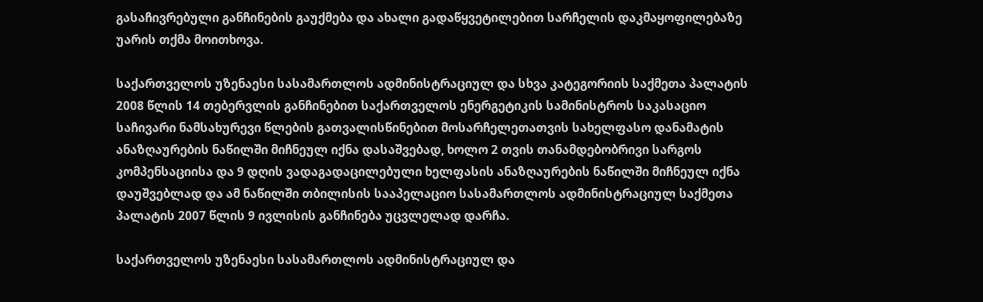გასაჩივრებული განჩინების გაუქმება და ახალი გადაწყვეტილებით სარჩელის დაკმაყოფილებაზე უარის თქმა მოითხოვა.

საქართველოს უზენაესი სასამართლოს ადმინისტრაციულ და სხვა კატეგორიის საქმეთა პალატის 2008 წლის 14 თებერვლის განჩინებით საქართველოს ენერგეტიკის სამინისტროს საკასაციო საჩივარი ნამსახურევი წლების გათვალისწინებით მოსარჩელეთათვის სახელფასო დანამატის ანაზღაურების ნაწილში მიჩნეულ იქნა დასაშვებად, ხოლო 2 თვის თანამდებობრივი სარგოს კომპენსაციისა და 9 დღის ვადაგადაცილებული ხელფასის ანაზღაურების ნაწილში მიჩნეულ იქნა დაუშვებლად და ამ ნაწილში თბილისის სააპელაციო სასამართლოს ადმინისტრაციულ საქმეთა პალატის 2007 წლის 9 ივლისის განჩინება უცვლელად დარჩა.

საქართველოს უზენაესი სასამართლოს ადმინისტრაციულ და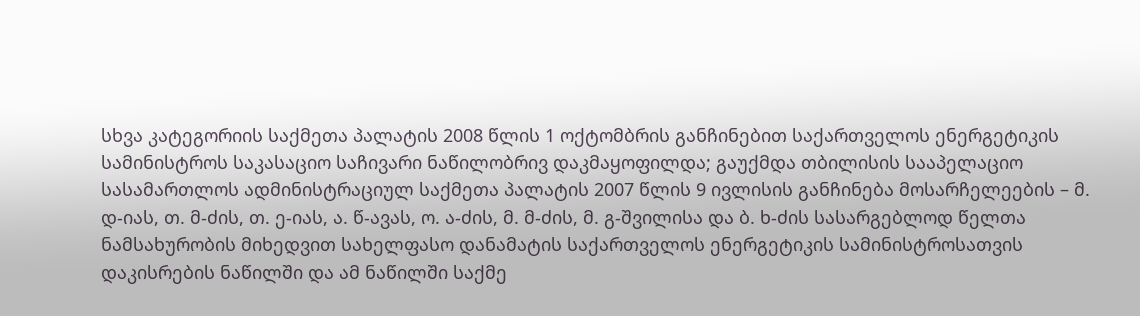სხვა კატეგორიის საქმეთა პალატის 2008 წლის 1 ოქტომბრის განჩინებით საქართველოს ენერგეტიკის სამინისტროს საკასაციო საჩივარი ნაწილობრივ დაკმაყოფილდა; გაუქმდა თბილისის სააპელაციო სასამართლოს ადმინისტრაციულ საქმეთა პალატის 2007 წლის 9 ივლისის განჩინება მოსარჩელეების – მ. დ-იას, თ. მ-ძის, თ. ე-იას, ა. წ-ავას, ო. ა-ძის, მ. მ-ძის, მ. გ-შვილისა და ბ. ხ-ძის სასარგებლოდ წელთა ნამსახურობის მიხედვით სახელფასო დანამატის საქართველოს ენერგეტიკის სამინისტროსათვის დაკისრების ნაწილში და ამ ნაწილში საქმე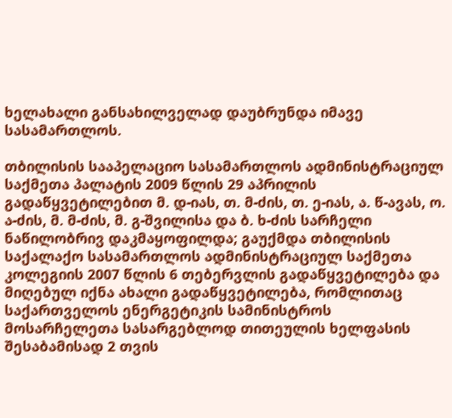ხელახალი განსახილველად დაუბრუნდა იმავე სასამართლოს.

თბილისის სააპელაციო სასამართლოს ადმინისტრაციულ საქმეთა პალატის 2009 წლის 29 აპრილის გადაწყვეტილებით მ. დ-იას, თ. მ-ძის, თ. ე-იას, ა. წ-ავას, ო. ა-ძის, მ. მ-ძის, მ. გ-შვილისა და ბ. ხ-ძის სარჩელი ნაწილობრივ დაკმაყოფილდა; გაუქმდა თბილისის საქალაქო სასამართლოს ადმინისტრაციულ საქმეთა კოლეგიის 2007 წლის 6 თებერვლის გადაწყვეტილება და მიღებულ იქნა ახალი გადაწყვეტილება, რომლითაც საქართველოს ენერგეტიკის სამინისტროს მოსარჩელეთა სასარგებლოდ თითეულის ხელფასის შესაბამისად 2 თვის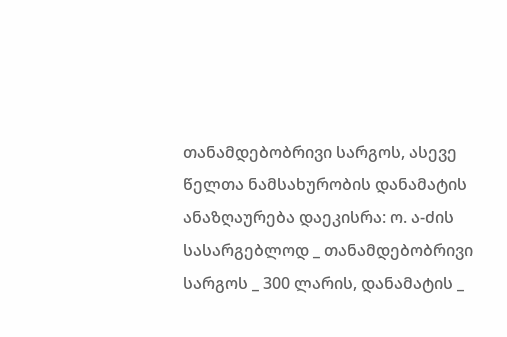თანამდებობრივი სარგოს, ასევე წელთა ნამსახურობის დანამატის ანაზღაურება დაეკისრა: ო. ა-ძის სასარგებლოდ _ თანამდებობრივი სარგოს _ 300 ლარის, დანამატის _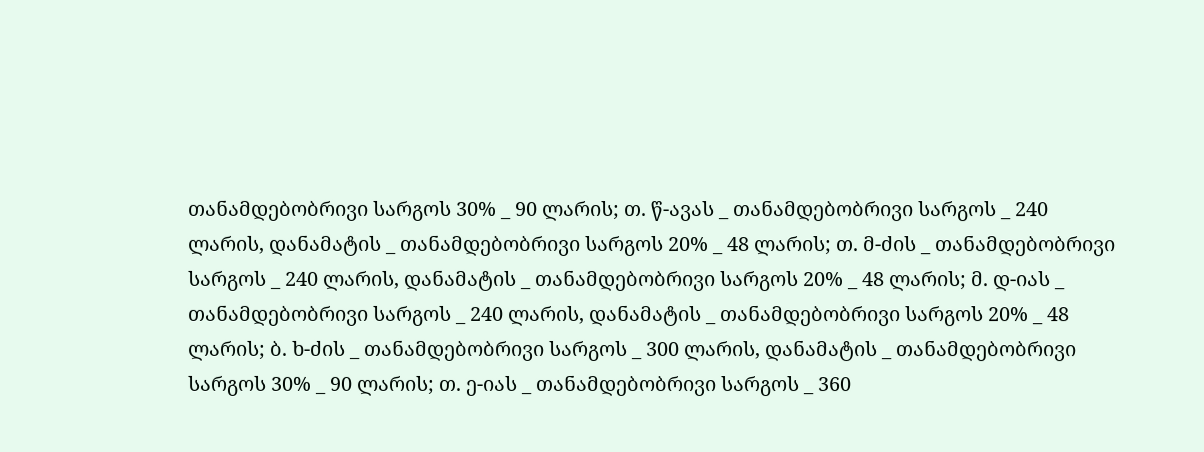თანამდებობრივი სარგოს 30% _ 90 ლარის; თ. წ-ავას _ თანამდებობრივი სარგოს _ 240 ლარის, დანამატის _ თანამდებობრივი სარგოს 20% _ 48 ლარის; თ. მ-ძის _ თანამდებობრივი სარგოს _ 240 ლარის, დანამატის _ თანამდებობრივი სარგოს 20% _ 48 ლარის; მ. დ-იას _ თანამდებობრივი სარგოს _ 240 ლარის, დანამატის _ თანამდებობრივი სარგოს 20% _ 48 ლარის; ბ. ხ-ძის _ თანამდებობრივი სარგოს _ 300 ლარის, დანამატის _ თანამდებობრივი სარგოს 30% _ 90 ლარის; თ. ე-იას _ თანამდებობრივი სარგოს _ 360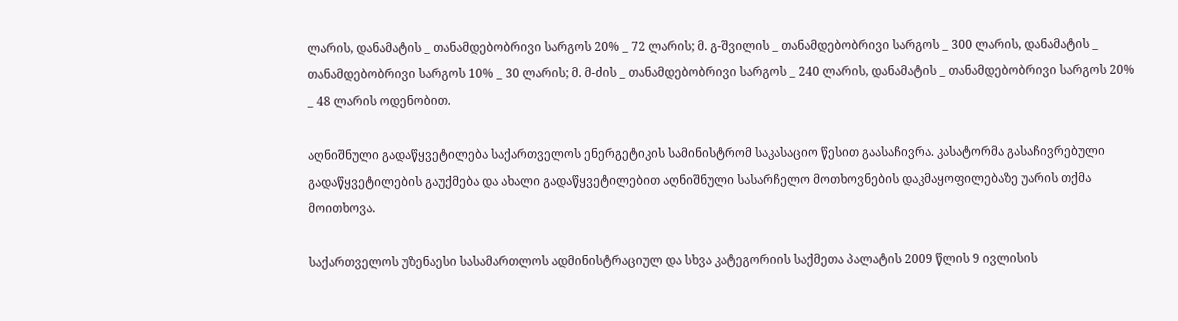ლარის, დანამატის _ თანამდებობრივი სარგოს 20% _ 72 ლარის; მ. გ-შვილის _ თანამდებობრივი სარგოს _ 300 ლარის, დანამატის _ თანამდებობრივი სარგოს 10% _ 30 ლარის; მ. მ-ძის _ თანამდებობრივი სარგოს _ 240 ლარის, დანამატის _ თანამდებობრივი სარგოს 20% _ 48 ლარის ოდენობით.

აღნიშნული გადაწყვეტილება საქართველოს ენერგეტიკის სამინისტრომ საკასაციო წესით გაასაჩივრა. კასატორმა გასაჩივრებული გადაწყვეტილების გაუქმება და ახალი გადაწყვეტილებით აღნიშნული სასარჩელო მოთხოვნების დაკმაყოფილებაზე უარის თქმა მოითხოვა.

საქართველოს უზენაესი სასამართლოს ადმინისტრაციულ და სხვა კატეგორიის საქმეთა პალატის 2009 წლის 9 ივლისის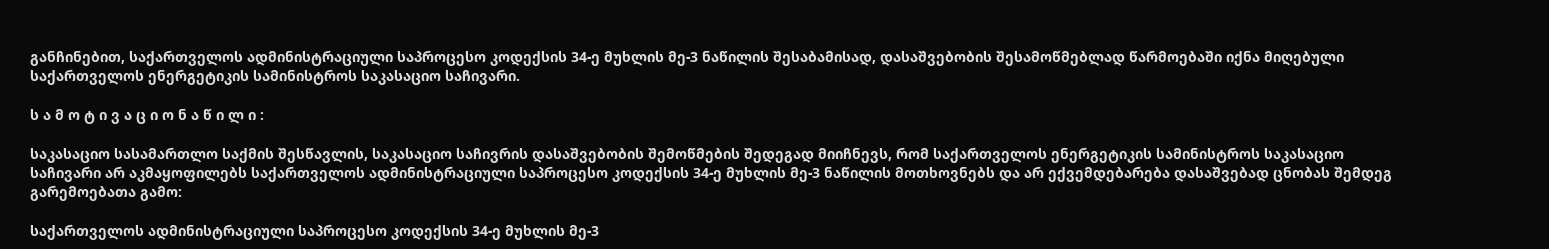განჩინებით, საქართველოს ადმინისტრაციული საპროცესო კოდექსის 34-ე მუხლის მე-3 ნაწილის შესაბამისად, დასაშვებობის შესამოწმებლად წარმოებაში იქნა მიღებული საქართველოს ენერგეტიკის სამინისტროს საკასაციო საჩივარი.

ს ა მ ო ტ ი ვ ა ც ი ო ნ ა წ ი ლ ი :

საკასაციო სასამართლო საქმის შესწავლის, საკასაციო საჩივრის დასაშვებობის შემოწმების შედეგად მიიჩნევს, რომ საქართველოს ენერგეტიკის სამინისტროს საკასაციო საჩივარი არ აკმაყოფილებს საქართველოს ადმინისტრაციული საპროცესო კოდექსის 34-ე მუხლის მე-3 ნაწილის მოთხოვნებს და არ ექვემდებარება დასაშვებად ცნობას შემდეგ გარემოებათა გამო:

საქართველოს ადმინისტრაციული საპროცესო კოდექსის 34-ე მუხლის მე-3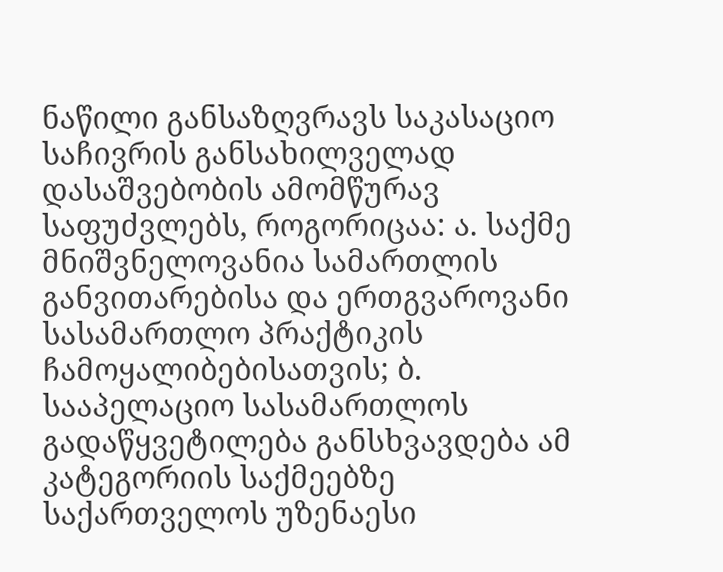ნაწილი განსაზღვრავს საკასაციო საჩივრის განსახილველად დასაშვებობის ამომწურავ საფუძვლებს, როგორიცაა: ა. საქმე მნიშვნელოვანია სამართლის განვითარებისა და ერთგვაროვანი სასამართლო პრაქტიკის ჩამოყალიბებისათვის; ბ. სააპელაციო სასამართლოს გადაწყვეტილება განსხვავდება ამ კატეგორიის საქმეებზე საქართველოს უზენაესი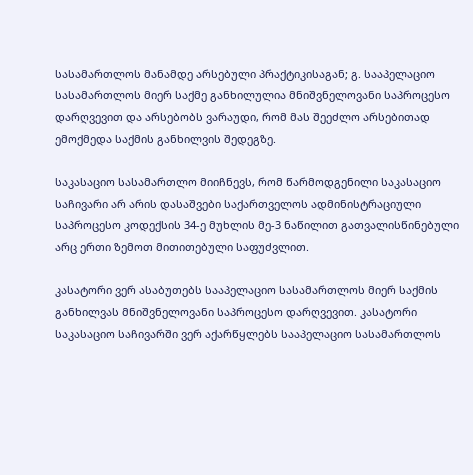სასამართლოს მანამდე არსებული პრაქტიკისაგან; გ. სააპელაციო სასამართლოს მიერ საქმე განხილულია მნიშვნელოვანი საპროცესო დარღვევით და არსებობს ვარაუდი, რომ მას შეეძლო არსებითად ემოქმედა საქმის განხილვის შედეგზე.

საკასაციო სასამართლო მიიჩნევს, რომ წარმოდგენილი საკასაციო საჩივარი არ არის დასაშვები საქართველოს ადმინისტრაციული საპროცესო კოდექსის 34-ე მუხლის მე-3 ნაწილით გათვალისწინებული არც ერთი ზემოთ მითითებული საფუძვლით.

კასატორი ვერ ასაბუთებს სააპელაციო სასამართლოს მიერ საქმის განხილვას მნიშვნელოვანი საპროცესო დარღვევით. კასატორი საკასაციო საჩივარში ვერ აქარწყლებს სააპელაციო სასამართლოს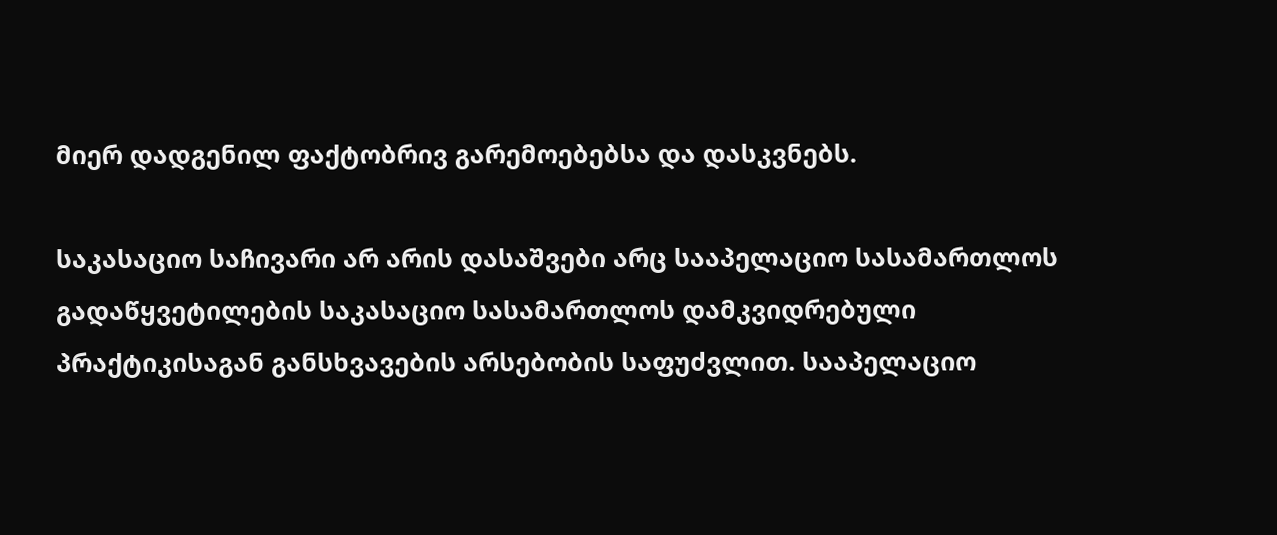მიერ დადგენილ ფაქტობრივ გარემოებებსა და დასკვნებს.

საკასაციო საჩივარი არ არის დასაშვები არც სააპელაციო სასამართლოს გადაწყვეტილების საკასაციო სასამართლოს დამკვიდრებული პრაქტიკისაგან განსხვავების არსებობის საფუძვლით. სააპელაციო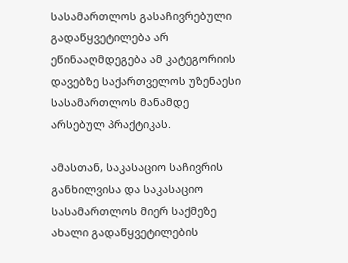სასამართლოს გასაჩივრებული გადაწყვეტილება არ ეწინააღმდეგება ამ კატეგორიის დავებზე საქართველოს უზენაესი სასამართლოს მანამდე არსებულ პრაქტიკას.

ამასთან, საკასაციო საჩივრის განხილვისა და საკასაციო სასამართლოს მიერ საქმეზე ახალი გადაწყვეტილების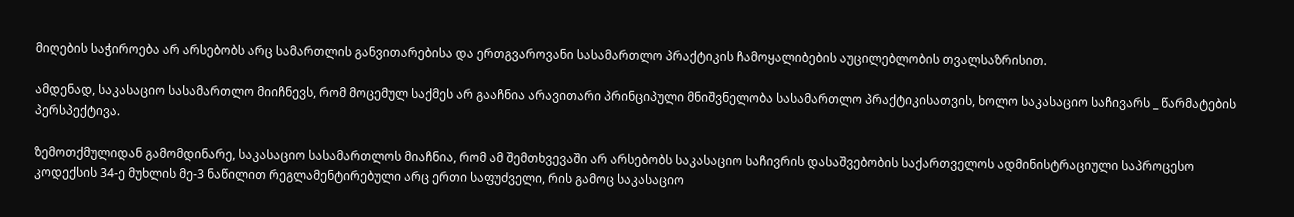მიღების საჭიროება არ არსებობს არც სამართლის განვითარებისა და ერთგვაროვანი სასამართლო პრაქტიკის ჩამოყალიბების აუცილებლობის თვალსაზრისით.

ამდენად, საკასაციო სასამართლო მიიჩნევს, რომ მოცემულ საქმეს არ გააჩნია არავითარი პრინციპული მნიშვნელობა სასამართლო პრაქტიკისათვის, ხოლო საკასაციო საჩივარს _ წარმატების პერსპექტივა.

ზემოთქმულიდან გამომდინარე, საკასაციო სასამართლოს მიაჩნია, რომ ამ შემთხვევაში არ არსებობს საკასაციო საჩივრის დასაშვებობის საქართველოს ადმინისტრაციული საპროცესო კოდექსის 34-ე მუხლის მე-3 ნაწილით რეგლამენტირებული არც ერთი საფუძველი, რის გამოც საკასაციო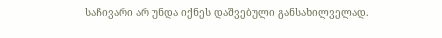საჩივარი არ უნდა იქნეს დაშვებული განსახილველად.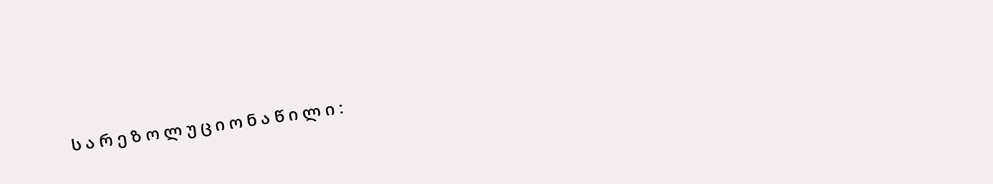ს ა რ ე ზ ო ლ უ ც ი ო ნ ა წ ი ლ ი :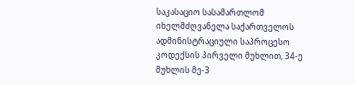საკასაციო სასამართლომ იხელმძღვანელა საქართველოს ადმინისტრაციული საპროცესო კოდექსის პირველი მუხლით, 34-ე მუხლის მე-3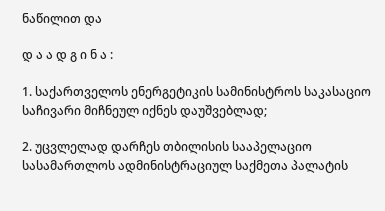ნაწილით და

დ ა ა დ გ ი ნ ა :

1. საქართველოს ენერგეტიკის სამინისტროს საკასაციო საჩივარი მიჩნეულ იქნეს დაუშვებლად;

2. უცვლელად დარჩეს თბილისის სააპელაციო სასამართლოს ადმინისტრაციულ საქმეთა პალატის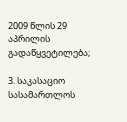2009 წლის 29 აპრილის გადაწყვეტილება;

3. საკასაციო სასამართლოს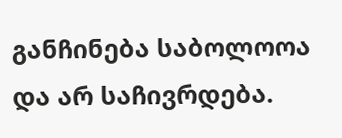განჩინება საბოლოოა და არ საჩივრდება.